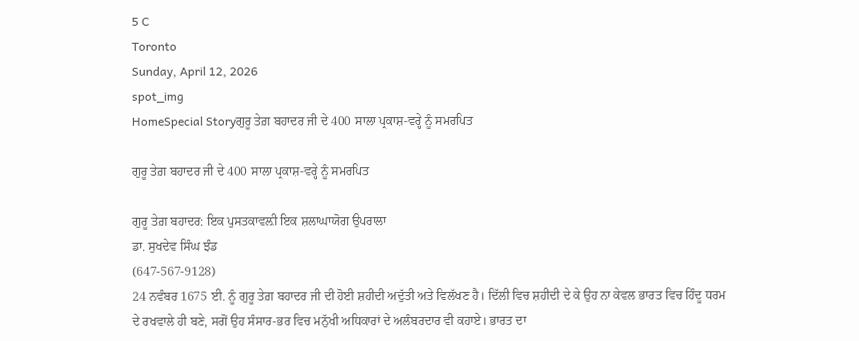5 C
Toronto
Sunday, April 12, 2026
spot_img
HomeSpecial Storyਗੁਰੂ ਤੇਗ਼ ਬਹਾਦਰ ਜੀ ਦੇ 400 ਸਾਲਾ ਪ੍ਰਕਾਸ਼-ਵਰ੍ਹੇ ਨੂੰ ਸਮਰਪਿਤ

ਗੁਰੂ ਤੇਗ਼ ਬਹਾਦਰ ਜੀ ਦੇ 400 ਸਾਲਾ ਪ੍ਰਕਾਸ਼-ਵਰ੍ਹੇ ਨੂੰ ਸਮਰਪਿਤ

ਗੁਰੂ ਤੇਗ਼ ਬਹਾਦਰ: ਇਕ ਪੁਸਤਕਾਵਲ਼ੀ ਇਕ ਸ਼ਲਾਘਾਯੋਗ ਉਪਰਾਲਾ
ਡਾ. ਸੁਖਦੇਵ ਸਿੰਘ ਝੰਡ
(647-567-9128)
24 ਨਵੰਬਰ 1675 ਈ. ਨੂੰ ਗੁਰੂ ਤੇਗ਼ ਬਹਾਦਰ ਜੀ ਦੀ ਹੋਈ ਸ਼ਹੀਦੀ ਅਦੁੱਤੀ ਅਤੇ ਵਿਲੱਖਣ ਹੈ। ਦਿੱਲੀ ਵਿਚ ਸ਼ਹੀਦੀ ਦੇ ਕੇ ਉਹ ਨਾ ਕੇਵਲ ਭਾਰਤ ਵਿਚ ਹਿੰਦੂ ਧਰਮ ਦੇ ਰਖਵਾਲੇ ਹੀ ਬਣੇ, ਸਗੋਂ ਉਹ ਸੰਸਾਰ-ਭਰ ਵਿਚ ਮਨੁੱਖੀ ਅਧਿਕਾਰਾਂ ਦੇ ਅਲੰਬਰਦਾਰ ਵੀ ਕਹਾਏ। ਭਾਰਤ ਦਾ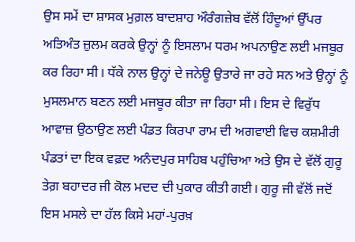ਉਸ ਸਮੇਂ ਦਾ ਸ਼ਾਸਕ ਮੁਗ਼ਲ ਬਾਦਸ਼ਾਹ ਔਰੰਗਜ਼ੇਬ ਵੱਲੋਂ ਹਿੰਦੂਆਂ ਉੱਪਰ ਅਤਿਅੰਤ ਜ਼ੁਲਮ ਕਰਕੇ ਉਨ੍ਹਾਂ ਨੂੰ ਇਸਲਾਮ ਧਰਮ ਅਪਨਾਉਣ ਲਈ ਮਜਬੂਰ ਕਰ ਰਿਹਾ ਸੀ। ਧੱਕੇ ਨਾਲ ਉਨ੍ਹਾਂ ਦੇ ਜਨੇਊ ਉਤਾਰੇ ਜਾ ਰਹੇ ਸਨ ਅਤੇ ਉਨ੍ਹਾਂ ਨੂੰ ਮੁਸਲਮਾਨ ਬਣਨ ਲਈ ਮਜਬੂਰ ਕੀਤਾ ਜਾ ਰਿਹਾ ਸੀ। ਇਸ ਦੇ ਵਿਰੁੱਧ ਆਵਾਜ਼ ਉਠਾਉਣ ਲਈ ਪੰਡਤ ਕਿਰਪਾ ਰਾਮ ਦੀ ਅਗਵਾਈ ਵਿਚ ਕਸ਼ਮੀਰੀ ਪੰਡਤਾਂ ਦਾ ਇਕ ਵਫ਼ਦ ਅਨੰਦਪੁਰ ਸਾਹਿਬ ਪਹੁੰਚਿਆ ਅਤੇ ਉਸ ਦੇ ਵੱਲੋਂ ਗੁਰੂ ਤੇਗ਼ ਬਹਾਦਰ ਜੀ ਕੋਲ ਮਦਦ ਦੀ ਪੁਕਾਰ ਕੀਤੀ ਗਈ। ਗੁਰੂ ਜੀ ਵੱਲੋਂ ਜਦੋਂ ਇਸ ਮਸਲੇ ਦਾ ਹੱਲ ਕਿਸੇ ਮਹਾਂ-ਪੁਰਖ਼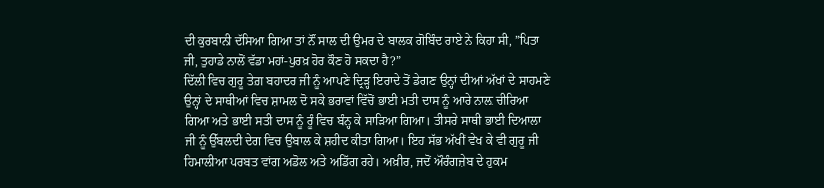ਦੀ ਕੁਰਬਾਨੀ ਦੱਸਿਆ ਗਿਆ ਤਾਂ ਨੌਂ ਸਾਲ ਦੀ ਉਮਰ ਦੇ ਬਾਲਕ ਗੋਬਿੰਦ ਰਾਏ ਨੇ ਕਿਹਾ ਸੀ, ”ਪਿਤਾ ਜੀ, ਤੁਹਾਡੇ ਨਾਲੋਂ ਵੱਡਾ ਮਹਾਂ-ਪੁਰਖ਼ ਹੋਰ ਕੌਣ ਹੋ ਸਕਦਾ ਹੈ?”
ਦਿੱਲੀ ਵਿਚ ਗੁਰੂ ਤੇਗ਼ ਬਹਾਦਰ ਜੀ ਨੂੰ ਆਪਣੇ ਦ੍ਰਿੜ੍ਹ ਇਰਾਦੇ ਤੋਂ ਡੇਗਣ ਉਨ੍ਹਾਂ ਦੀਆਂ ਅੱਖਾਂ ਦੇ ਸਾਹਮਣੇ ਉਨ੍ਹਾਂ ਦੇ ਸਾਥੀਆਂ ਵਿਚ ਸ਼ਾਮਲ ਦੋ ਸਕੇ ਭਰਾਵਾਂ ਵਿੱਚੋਂ ਭਾਈ ਮਤੀ ਦਾਸ ਨੂੰ ਆਰੇ ਨਾਲ਼ ਚੀਰਿਆ ਗਿਆ ਅਤੇ ਭਾਈ ਸਤੀ ਦਾਸ ਨੂੰ ਰੂੰ ਵਿਚ ਬੰਨ੍ਹ ਕੇ ਸਾੜਿਆ ਗਿਆ। ਤੀਸਰੇ ਸਾਥੀ ਭਾਈ ਦਿਆਲਾ ਜੀ ਨੂੰ ਉੱਬਲਦੀ ਦੇਗ ਵਿਚ ਉਬਾਲ ਕੇ ਸ਼ਹੀਦ ਕੀਤਾ ਗਿਆ। ਇਹ ਸੱਭ ਅੱਖੀਂ ਵੇਖ ਕੇ ਵੀ ਗੁਰੂ ਜੀ ਹਿਮਾਲੀਆ ਪਰਬਤ ਵਾਂਗ ਅਡੋਲ ਅਤੇ ਅਡਿੱਗ ਰਹੇ। ਅਖ਼ੀਰ, ਜਦੋਂ ਔਰੰਗਜ਼ੇਬ ਦੇ ਹੁਕਮ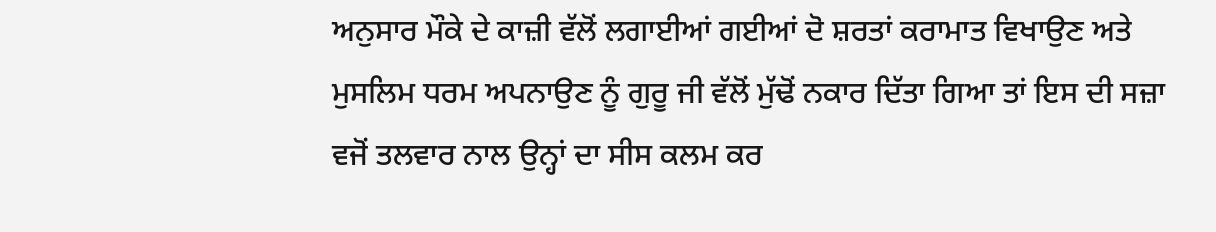ਅਨੁਸਾਰ ਮੌਕੇ ਦੇ ਕਾਜ਼ੀ ਵੱਲੋਂ ਲਗਾਈਆਂ ਗਈਆਂ ਦੋ ਸ਼ਰਤਾਂ ਕਰਾਮਾਤ ਵਿਖਾਉਣ ਅਤੇ ਮੁਸਲਿਮ ਧਰਮ ਅਪਨਾਉਣ ਨੂੰ ਗੁਰੂ ਜੀ ਵੱਲੋਂ ਮੁੱਢੋਂ ਨਕਾਰ ਦਿੱਤਾ ਗਿਆ ਤਾਂ ਇਸ ਦੀ ਸਜ਼ਾ ਵਜੋਂ ਤਲਵਾਰ ਨਾਲ ਉਨ੍ਹਾਂ ਦਾ ਸੀਸ ਕਲਮ ਕਰ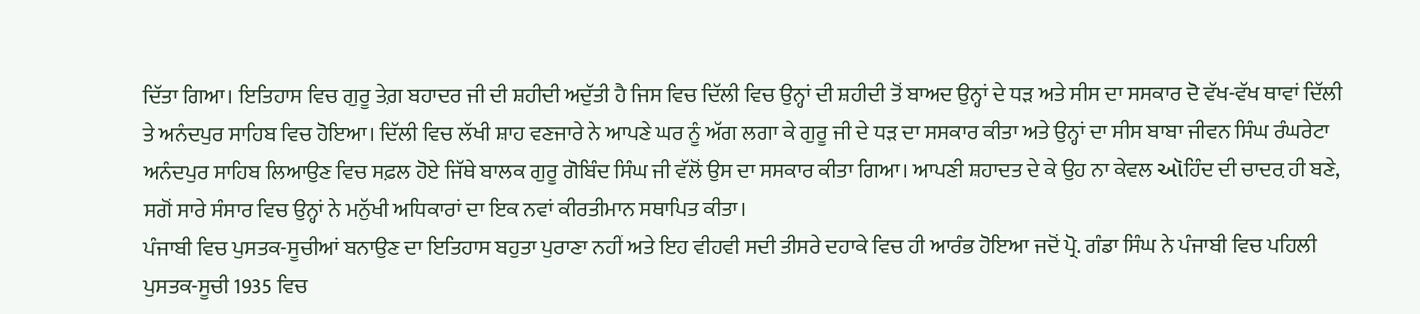ਦਿੱਤਾ ਗਿਆ। ਇਤਿਹਾਸ ਵਿਚ ਗੁਰੂ ਤੇਗ਼ ਬਹਾਦਰ ਜੀ ਦੀ ਸ਼ਹੀਦੀ ਅਦੁੱਤੀ ਹੈ ਜਿਸ ਵਿਚ ਦਿੱਲੀ ਵਿਚ ਉਨ੍ਹਾਂ ਦੀ ਸ਼ਹੀਦੀ ਤੋਂ ਬਾਅਦ ਉਨ੍ਹਾਂ ਦੇ ਧੜ ਅਤੇ ਸੀਸ ਦਾ ਸਸਕਾਰ ਦੋ ਵੱਖ-ਵੱਖ ਥਾਵਾਂ ਦਿੱਲੀ ਤੇ ਅਨੰਦਪੁਰ ਸਾਹਿਬ ਵਿਚ ਹੋਇਆ। ਦਿੱਲੀ ਵਿਚ ਲੱਖੀ ਸ਼ਾਹ ਵਣਜਾਰੇ ਨੇ ਆਪਣੇ ਘਰ ਨੂੰ ਅੱਗ ਲਗਾ ਕੇ ਗੁਰੂ ਜੀ ਦੇ ਧੜ ਦਾ ਸਸਕਾਰ ਕੀਤਾ ਅਤੇ ਉਨ੍ਹਾਂ ਦਾ ਸੀਸ ਬਾਬਾ ਜੀਵਨ ਸਿੰਘ ਰੰਘਰੇਟਾ ਅਨੰਦਪੁਰ ਸਾਹਿਬ ਲਿਆਉਣ ਵਿਚ ਸਫ਼ਲ ਹੋਏ ਜਿੱਥੇ ਬਾਲਕ ਗੁਰੂ ਗੋਬਿੰਦ ਸਿੰਘ ਜੀ ਵੱਲੋਂ ਉਸ ਦਾ ਸਸਕਾਰ ਕੀਤਾ ਗਿਆ। ਆਪਣੀ ਸ਼ਹਾਦਤ ਦੇ ਕੇ ਉਹ ਨਾ ਕੇਵਲ ઑਹਿੰਦ ਦੀ ਚਾਦਰ਼ ਹੀ ਬਣੇ, ਸਗੋਂ ਸਾਰੇ ਸੰਸਾਰ ਵਿਚ ਉਨ੍ਹਾਂ ਨੇ ਮਨੁੱਖੀ ਅਧਿਕਾਰਾਂ ਦਾ ਇਕ ਨਵਾਂ ਕੀਰਤੀਮਾਨ ਸਥਾਪਿਤ ਕੀਤਾ।
ਪੰਜਾਬੀ ਵਿਚ ਪੁਸਤਕ-ਸੂਚੀਆਂ ਬਨਾਉਣ ਦਾ ਇਤਿਹਾਸ ਬਹੁਤਾ ਪੁਰਾਣਾ ਨਹੀਂ ਅਤੇ ਇਹ ਵੀਹਵੀ ਸਦੀ ਤੀਸਰੇ ਦਹਾਕੇ ਵਿਚ ਹੀ ਆਰੰਭ ਹੋਇਆ ਜਦੋਂ ਪ੍ਰੋ. ਗੰਡਾ ਸਿੰਘ ਨੇ ਪੰਜਾਬੀ ਵਿਚ ਪਹਿਲੀ ਪੁਸਤਕ-ਸੂਚੀ 1935 ਵਿਚ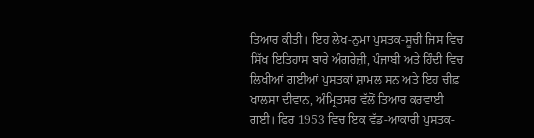ਤਿਆਰ ਕੀਤੀ। ਇਹ ਲੇਖ-ਨੁਮਾ ਪੁਸਤਕ-ਸੂਚੀ ਜਿਸ ਵਿਚ ਸਿੱਖ ਇਤਿਹਾਸ ਬਾਰੇ ਅੰਗਰੇਜ਼ੀ, ਪੰਜਾਬੀ ਅਤੇ ਹਿੰਦੀ ਵਿਚ ਲਿਖੀਆਂ ਗਈਆਂ ਪੁਸਤਕਾਂ ਸ਼ਾਮਲ ਸਨ ਅਤੇ ਇਹ ਚੀਫ਼ ਖਾਲਸਾ ਦੀਵਾਨ, ਅੰਮ੍ਰਿਤਸਰ ਵੱਲੋਂ ਤਿਆਰ ਕਰਵਾਈ ਗਈ। ਫਿਰ 1953 ਵਿਚ ਇਕ ਵੱਡ-ਆਕਾਰੀ ਪੁਸਤਕ-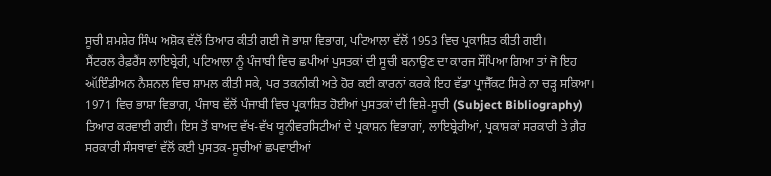ਸੂਚੀ ਸ਼ਮਸ਼ੇਰ ਸਿੰਘ ਅਸ਼ੋਕ ਵੱਲੋਂ ਤਿਆਰ ਕੀਤੀ ਗਈ ਜੋ ਭਾਸ਼ਾ ਵਿਭਾਗ, ਪਟਿਆਲਾ ਵੱਲੋਂ 1953 ਵਿਚ ਪ੍ਰਕਾਸ਼ਿਤ ਕੀਤੀ ਗਈ।
ਸੈਂਟਰਲ ਰੈਫ਼ਰੈਂਸ ਲਾਇਬ੍ਰੇਰੀ, ਪਟਿਆਲਾ ਨੂੰ ਪੰਜਾਬੀ ਵਿਚ ਛਪੀਆਂ ਪੁਸਤਕਾਂ ਦੀ ਸੂਚੀ ਬਨਾਉਣ ਦਾ ਕਾਰਜ ਸੌਂਪਿਆ ਗਿਆ ਤਾਂ ਜੋ ਇਹ ઑਇੰਡੀਅਨ ਨੈਸ਼ਨਲ ਵਿਚ ਸ਼ਾਮਲ ਕੀਤੀ ਸਕੇ, ਪਰ ਤਕਨੀਕੀ ਅਤੇ ਹੋਰ ਕਈ ਕਾਰਨਾਂ ਕਰਕੇ ਇਹ ਵੱਡਾ ਪ੍ਰਾਜੈੱਕਟ ਸਿਰੇ ਨਾ ਚੜ੍ਹ ਸਕਿਆ।
1971 ਵਿਚ ਭਾਸ਼ਾ ਵਿਭਾਗ, ਪੰਜਾਬ ਵੱਲੋਂ ਪੰਜਾਬੀ ਵਿਚ ਪ੍ਰਕਾਸ਼ਿਤ ਹੋਈਆਂ ਪੁਸਤਕਾਂ ਦੀ ਵਿਸ਼ੇ-ਸੂਚੀ (Subject Bibliography) ਤਿਆਰ ਕਰਵਾਈ ਗਈ। ਇਸ ਤੋਂ ਬਾਅਦ ਵੱਖ-ਵੱਖ ਯੂਨੀਵਰਸਿਟੀਆਂ ਦੇ ਪ੍ਰਕਾਸ਼ਨ ਵਿਭਾਗਾਂ, ਲਾਇਬ੍ਰੇਰੀਆਂ, ਪ੍ਰਕਾਸ਼ਕਾਂ ਸਰਕਾਰੀ ਤੇ ਗ਼ੈਰ ਸਰਕਾਰੀ ਸੰਸਥਾਵਾਂ ਵੱਲੋਂ ਕਈ ਪੁਸਤਕ-ਸੂਚੀਆਂ ਛਪਵਾਈਆਂ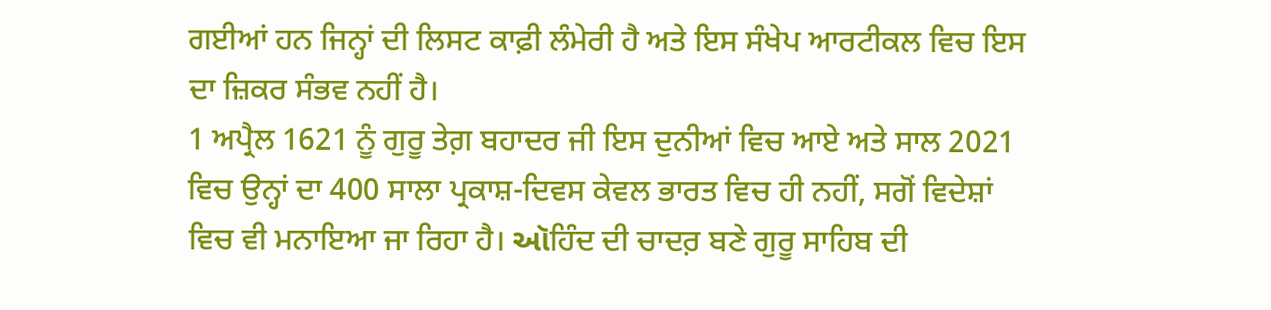ਗਈਆਂ ਹਨ ਜਿਨ੍ਹਾਂ ਦੀ ਲਿਸਟ ਕਾਫ਼ੀ ਲੰਮੇਰੀ ਹੈ ਅਤੇ ਇਸ ਸੰਖੇਪ ਆਰਟੀਕਲ ਵਿਚ ਇਸ ਦਾ ਜ਼ਿਕਰ ਸੰਭਵ ਨਹੀਂ ਹੈ।
1 ਅਪ੍ਰੈਲ 1621 ਨੂੰ ਗੁਰੂ ਤੇਗ਼ ਬਹਾਦਰ ਜੀ ਇਸ ਦੁਨੀਆਂ ਵਿਚ ਆਏ ਅਤੇ ਸਾਲ 2021 ਵਿਚ ਉਨ੍ਹਾਂ ਦਾ 400 ਸਾਲਾ ਪ੍ਰਕਾਸ਼-ਦਿਵਸ ਕੇਵਲ ਭਾਰਤ ਵਿਚ ਹੀ ਨਹੀਂ, ਸਗੋਂ ਵਿਦੇਸ਼ਾਂ ਵਿਚ ਵੀ ਮਨਾਇਆ ਜਾ ਰਿਹਾ ਹੈ। ઑਹਿੰਦ ਦੀ ਚਾਦਰ਼ ਬਣੇ ਗੁਰੂ ਸਾਹਿਬ ਦੀ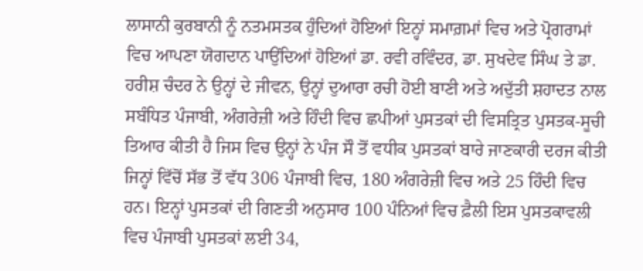ਲਾਸਾਨੀ ਕੁਰਬਾਨੀ ਨੂੰ ਨਤਮਸਤਕ ਹੁੰਦਿਆਂ ਹੋਇਆਂ ਇਨ੍ਹਾਂ ਸਮਾਗ਼ਮਾਂ ਵਿਚ ਅਤੇ ਪ੍ਰੋਗਰਾਮਾਂ ਵਿਚ ਆਪਣਾ ਯੋਗਦਾਨ ਪਾਉਂਦਿਆਂ ਹੋਇਆਂ ਡਾ. ਰਵੀ ਰਵਿੰਦਰ, ਡਾ. ਸੁਖਦੇਵ ਸਿੰਘ ਤੇ ਡਾ. ਹਰੀਸ਼ ਚੰਦਰ ਨੇ ਉਨ੍ਹਾਂ ਦੇ ਜੀਵਨ, ਉਨ੍ਹਾਂ ਦੁਆਰਾ ਰਚੀ ਹੋਈ ਬਾਣੀ ਅਤੇ ਅਦੁੱਤੀ ਸ਼ਹਾਦਤ ਨਾਲ ਸਬੰਧਿਤ ਪੰਜਾਬੀ, ਅੰਗਰੇਜ਼ੀ ਅਤੇ ਹਿੰਦੀ ਵਿਚ ਛਪੀਆਂ ਪੁਸਤਕਾਂ ਦੀ ਵਿਸਤ੍ਰਿਤ ਪੁਸਤਕ-ਸੂਚੀ ਤਿਆਰ ਕੀਤੀ ਹੈ ਜਿਸ ਵਿਚ ਉਨ੍ਹਾਂ ਨੇ ਪੰਜ ਸੌ ਤੋਂ ਵਧੀਕ ਪੁਸਤਕਾਂ ਬਾਰੇ ਜਾਣਕਾਰੀ ਦਰਜ ਕੀਤੀ ਜਿਨ੍ਹਾਂ ਵਿੱਚੋਂ ਸੱਭ ਤੋਂ ਵੱਧ 306 ਪੰਜਾਬੀ ਵਿਚ, 180 ਅੰਗਰੇਜ਼ੀ ਵਿਚ ਅਤੇ 25 ਹਿੰਦੀ ਵਿਚ ਹਨ। ਇਨ੍ਹਾਂ ਪੁਸਤਕਾਂ ਦੀ ਗਿਣਤੀ ਅਨੁਸਾਰ 100 ਪੰਨਿਆਂ ਵਿਚ ਫ਼ੈਲੀ ਇਸ ਪੁਸਤਕਾਵਲੀ ਵਿਚ ਪੰਜਾਬੀ ਪੁਸਤਕਾਂ ਲਈ 34,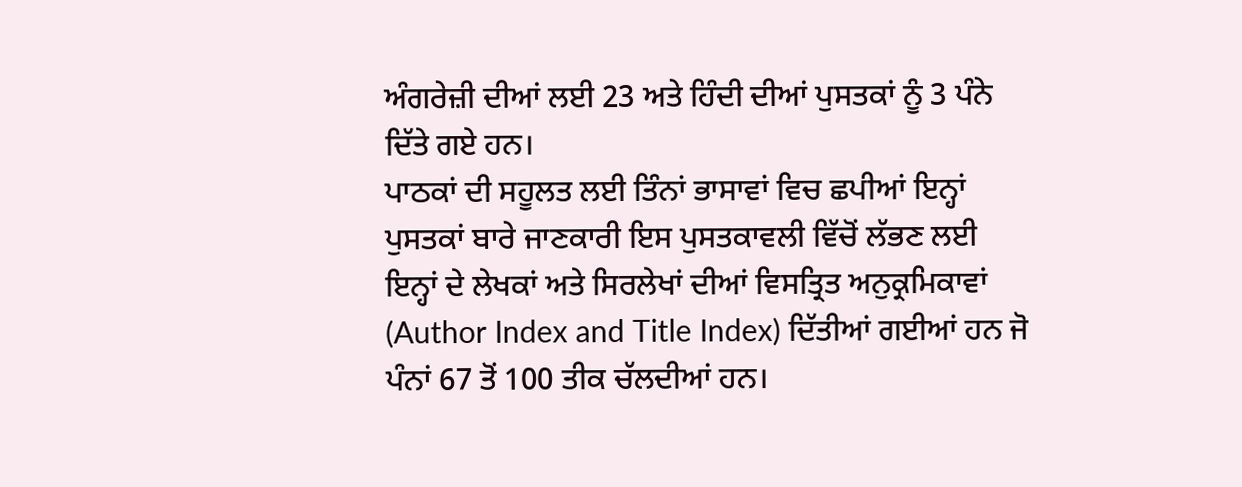ਅੰਗਰੇਜ਼ੀ ਦੀਆਂ ਲਈ 23 ਅਤੇ ਹਿੰਦੀ ਦੀਆਂ ਪੁਸਤਕਾਂ ਨੂੰ 3 ਪੰਨੇ ਦਿੱਤੇ ਗਏ ਹਨ।
ਪਾਠਕਾਂ ਦੀ ਸਹੂਲਤ ਲਈ ਤਿੰਨਾਂ ਭਾਸਾਵਾਂ ਵਿਚ ਛਪੀਆਂ ਇਨ੍ਹਾਂ ਪੁਸਤਕਾਂ ਬਾਰੇ ਜਾਣਕਾਰੀ ਇਸ ਪੁਸਤਕਾਵਲੀ ਵਿੱਚੋਂ ਲੱਭਣ ਲਈ ਇਨ੍ਹਾਂ ਦੇ ਲੇਖਕਾਂ ਅਤੇ ਸਿਰਲੇਖਾਂ ਦੀਆਂ ਵਿਸਤ੍ਰਿਤ ਅਨੁਕ੍ਰਮਿਕਾਵਾਂ (Author Index and Title Index) ਦਿੱਤੀਆਂ ਗਈਆਂ ਹਨ ਜੋ ਪੰਨਾਂ 67 ਤੋਂ 100 ਤੀਕ ਚੱਲਦੀਆਂ ਹਨ।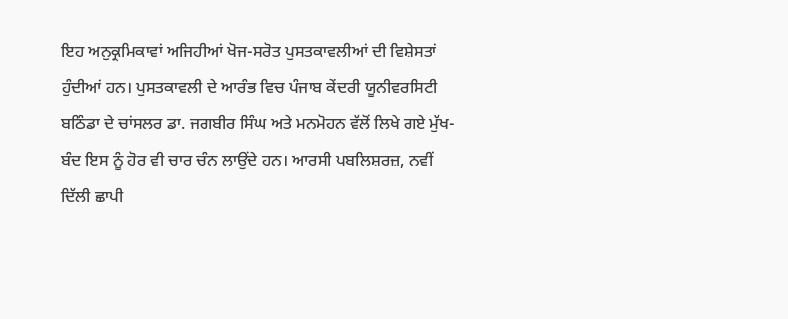ਇਹ ਅਨੁਕ੍ਰਮਿਕਾਵਾਂ ਅਜਿਹੀਆਂ ਖੋਜ-ਸਰੋਤ ਪੁਸਤਕਾਵਲੀਆਂ ਦੀ ਵਿਸ਼ੇਸਤਾਂ ਹੁੰਦੀਆਂ ਹਨ। ਪੁਸਤਕਾਵਲੀ ਦੇ ਆਰੰਭ ਵਿਚ ਪੰਜਾਬ ਕੇਂਦਰੀ ਯੂਨੀਵਰਸਿਟੀ ਬਠਿੰਡਾ ਦੇ ਚਾਂਸਲਰ ਡਾ. ਜਗਬੀਰ ਸਿੰਘ ਅਤੇ ਮਨਮੋਹਨ ਵੱਲੋਂ ਲਿਖੇ ਗਏ ਮੁੱਖ-ਬੰਦ ਇਸ ਨੂੰ ਹੋਰ ਵੀ ਚਾਰ ਚੰਨ ਲਾਉਂਦੇ ਹਨ। ਆਰਸੀ ਪਬਲਿਸ਼ਰਜ਼, ਨਵੀਂ ਦਿੱਲੀ ਛਾਪੀ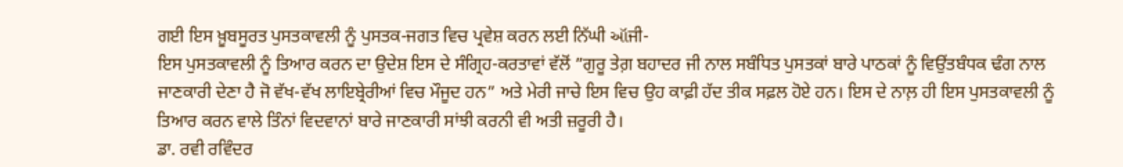ਗਈ ਇਸ ਖ਼ੂਬਸੂਰਤ ਪੁਸਤਕਾਵਲੀ ਨੂੰ ਪੁਸਤਕ-ਜਗਤ ਵਿਚ ਪ੍ਰਵੇਸ਼ ਕਰਨ ਲਈ ਨਿੱਘੀ ઑਜੀ-
ਇਸ ਪੁਸਤਕਾਵਲੀ ਨੂੰ ਤਿਆਰ ਕਰਨ ਦਾ ਉਦੇਸ਼ ਇਸ ਦੇ ਸੰਗ੍ਰਿਹ-ਕਰਤਾਵਾਂ ਵੱਲੋਂ ”ਗੁਰੂ ਤੇਗ਼ ਬਹਾਦਰ ਜੀ ਨਾਲ ਸਬੰਧਿਤ ਪੁਸਤਕਾਂ ਬਾਰੇ ਪਾਠਕਾਂ ਨੂੰ ਵਿਉਂਤਬੰਧਕ ਢੰਗ ਨਾਲ ਜਾਣਕਾਰੀ ਦੇਣਾ ਹੈ ਜੋ ਵੱਖ-ਵੱਖ ਲਾਇਬ੍ਰੇਰੀਆਂ ਵਿਚ ਮੌਜੂਦ ਹਨ” ਅਤੇ ਮੇਰੀ ਜਾਚੇ ਇਸ ਵਿਚ ਉਹ ਕਾਫ਼ੀ ਹੱਦ ਤੀਕ ਸਫ਼ਲ ਹੋਏ ਹਨ। ਇਸ ਦੇ ਨਾਲ਼ ਹੀ ਇਸ ਪੁਸਤਕਾਵਲੀ ਨੂੰ ਤਿਆਰ ਕਰਨ ਵਾਲੇ ਤਿੰਨਾਂ ਵਿਦਵਾਨਾਂ ਬਾਰੇ ਜਾਣਕਾਰੀ ਸਾਂਝੀ ਕਰਨੀ ਵੀ ਅਤੀ ਜ਼ਰੂਰੀ ਹੈ।
ਡਾ. ਰਵੀ ਰਵਿੰਦਰ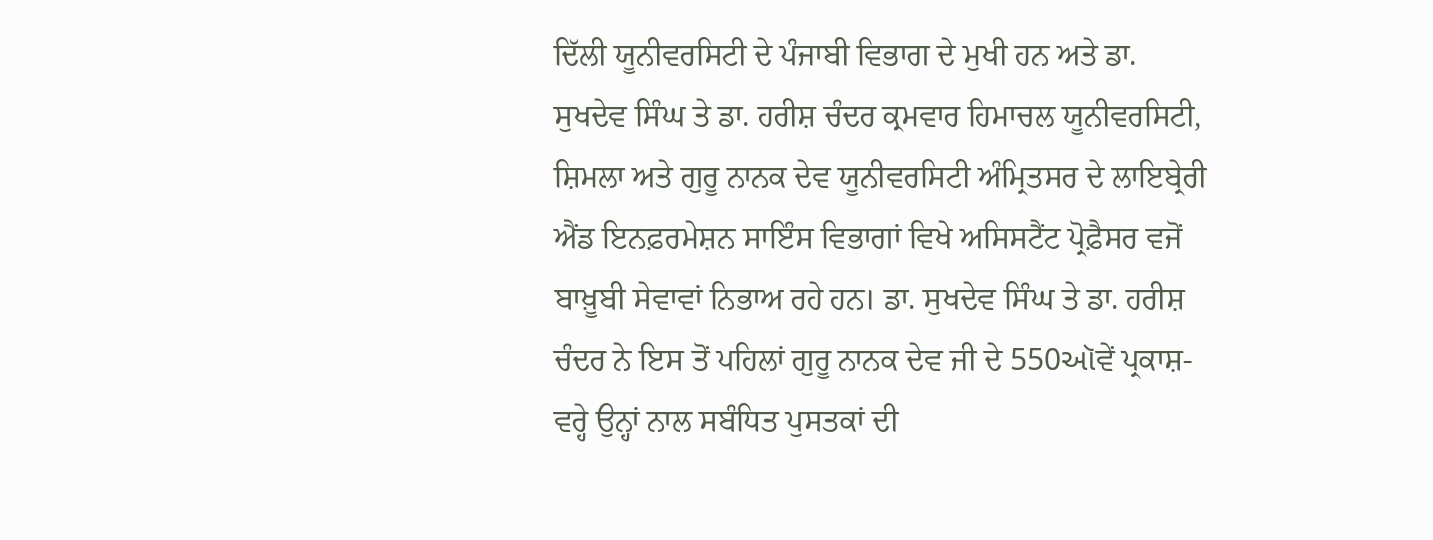ਦਿੱਲੀ ਯੂਨੀਵਰਸਿਟੀ ਦੇ ਪੰਜਾਬੀ ਵਿਭਾਗ ਦੇ ਮੁਖੀ ਹਨ ਅਤੇ ਡਾ. ਸੁਖਦੇਵ ਸਿੰਘ ਤੇ ਡਾ. ਹਰੀਸ਼ ਚੰਦਰ ਕ੍ਰਮਵਾਰ ਹਿਮਾਚਲ ਯੂਨੀਵਰਸਿਟੀ, ਸ਼ਿਮਲਾ ਅਤੇ ਗੁਰੂ ਨਾਨਕ ਦੇਵ ਯੂਨੀਵਰਸਿਟੀ ਅੰਮ੍ਰਿਤਸਰ ਦੇ ਲਾਇਬ੍ਰੇਰੀ ਐਂਡ ਇਨਫ਼ਰਮੇਸ਼ਨ ਸਾਇੰਸ ਵਿਭਾਗਾਂ ਵਿਖੇ ਅਸਿਸਟੈਂਟ ਪ੍ਰੋਫ਼ੈਸਰ ਵਜੋਂ ਬਾਖ਼ੂਬੀ ਸੇਵਾਵਾਂ ਨਿਭਾਅ ਰਹੇ ਹਨ। ਡਾ. ਸੁਖਦੇਵ ਸਿੰਘ ਤੇ ਡਾ. ਹਰੀਸ਼ ਚੰਦਰ ਨੇ ਇਸ ਤੋਂ ਪਹਿਲਾਂ ਗੁਰੂ ਨਾਨਕ ਦੇਵ ਜੀ ਦੇ 550ઑਵੇਂ ਪ੍ਰਕਾਸ਼-ਵਰ੍ਹੇ ਉਨ੍ਹਾਂ ਨਾਲ ਸਬੰਧਿਤ ਪੁਸਤਕਾਂ ਦੀ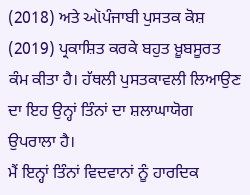(2018) ਅਤੇ ઑਪੰਜਾਬੀ ਪੁਸਤਕ ਕੋਸ਼ (2019) ਪ੍ਰਕਾਸ਼ਿਤ ਕਰਕੇ ਬਹੁਤ ਖ਼ੂਬਸੂਰਤ ਕੰਮ ਕੀਤਾ ਹੈ। ਹੱਥਲੀ ਪੁਸਤਕਾਵਲੀ ਲਿਆਉਣ ਦਾ ਇਹ ਉਨ੍ਹਾਂ ਤਿੰਨਾਂ ਦਾ ਸ਼ਲਾਘਾਯੋਗ ਉਪਰਾਲਾ ਹੈ।
ਮੈਂ ਇਨ੍ਹਾਂ ਤਿੰਨਾਂ ਵਿਦਵਾਨਾਂ ਨੂੰ ਹਾਰਦਿਕ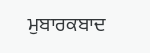ਮੁਬਾਰਕਬਾਦ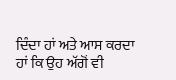ਦਿੰਦਾ ਹਾਂ ਅਤੇ ਆਸ ਕਰਦਾ ਹਾਂ ਕਿ ਉਹ ਅੱਗੋਂ ਵੀ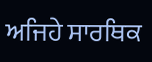ਅਜਿਹੇ ਸਾਰਥਿਕ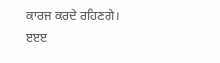ਕਾਰਜ ਕਰਦੇ ਰਹਿਣਗੇ।
ੲੲੲ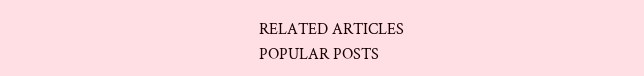RELATED ARTICLES
POPULAR POSTS